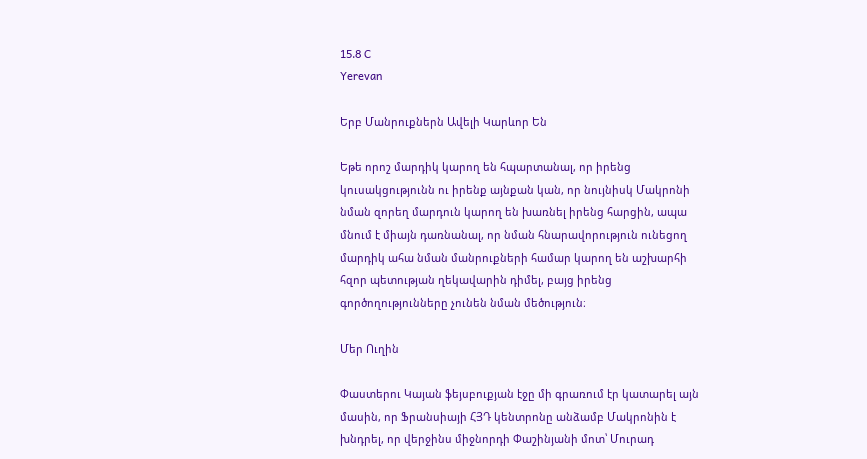15.8 C
Yerevan

Երբ Մանրուքներն Ավելի Կարևոր Են

Եթե որոշ մարդիկ կարող են հպարտանալ, որ իրենց կուսակցությունն ու իրենք այնքան կան, որ նույնիսկ Մակրոնի նման զորեղ մարդուն կարող են խառնել իրենց հարցին, ապա մնում է միայն դառնանալ, որ նման հնարավորություն ունեցող մարդիկ ահա նման մանրուքների համար կարող են աշխարհի հզոր պետության ղեկավարին դիմել, բայց իրենց գործողությունները չունեն նման մեծություն։

Մեր Ուղին

Փաստերու Կայան ֆեյսբուքյան էջը մի գրառում էր կատարել այն մասին, որ Ֆրանսիայի ՀՅԴ կենտրոնը անձամբ Մակրոնին է խնդրել, որ վերջինս միջնորդի Փաշինյանի մոտ՝ Մուրադ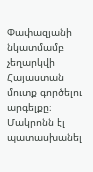Փափազյանի նկատմամբ չեղարկվի Հայաստան մուտք գործելու արգելքը։ Մակրոնն էլ պատասխանել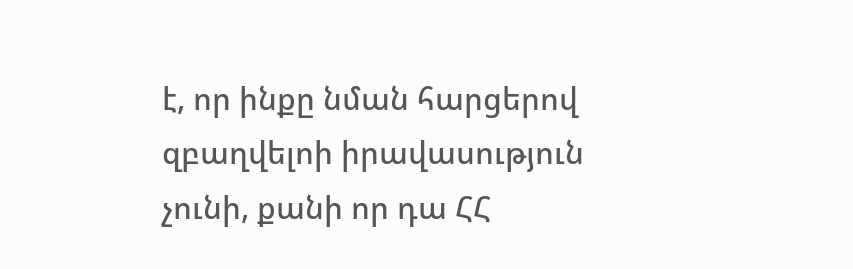է, որ ինքը նման հարցերով զբաղվելոի իրավասություն չունի, քանի որ դա ՀՀ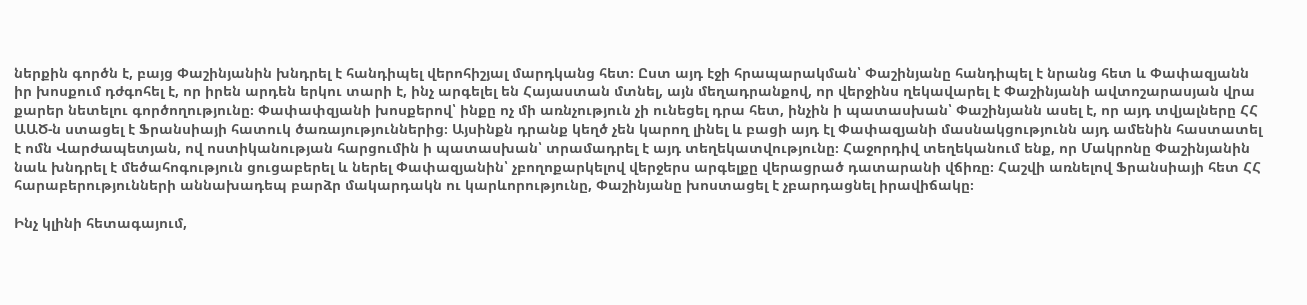ներքին գործն է, բայց Փաշինյանին խնդրել է հանդիպել վերոհիշյալ մարդկանց հետ։ Ըստ այդ էջի հրապարակման՝ Փաշինյանը հանդիպել է նրանց հետ և Փափազյանն իր խոսքում դժգոհել է, որ իրեն արդեն երկու տարի է, ինչ արգելել են Հայաստան մտնել, այն մեղադրանքով, որ վերջինս ղեկավարել է Փաշինյանի ավտոշարասյան վրա քարեր նետելու գործողությունը։ Փափափզյանի խոսքերով՝ ինքը ոչ մի առնչություն չի ունեցել դրա հետ, ինչին ի պատասխան՝ Փաշինյանն ասել է, որ այդ տվյալները ՀՀ ԱԱԾ‑ն ստացել է Ֆրանսիայի հատուկ ծառայություններից։ Այսինքն դրանք կեղծ չեն կարող լինել և բացի այդ էլ Փափազյանի մասնակցությունն այդ ամենին հաստատել է ոմն Վարժապետյան, ով ոստիկանության հարցումին ի պատասխան՝ տրամադրել է այդ տեղեկատվությունը։ Հաջորդիվ տեղեկանում ենք, որ Մակրոնը Փաշինյանին նաև խնդրել է մեծահոգություն ցուցաբերել և ներել Փափազյանին՝ չբողոքարկելով վերջերս արգելքը վերացրած դատարանի վճիռը։ Հաշվի առնելով Ֆրանսիայի հետ ՀՀ հարաբերությունների աննախադեպ բարձր մակարդակն ու կարևորությունը, Փաշինյանը խոստացել է չբարդացնել իրավիճակը։

Ինչ կլինի հետագայում,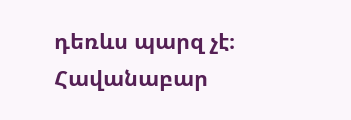դեռևս պարզ չէ։ Հավանաբար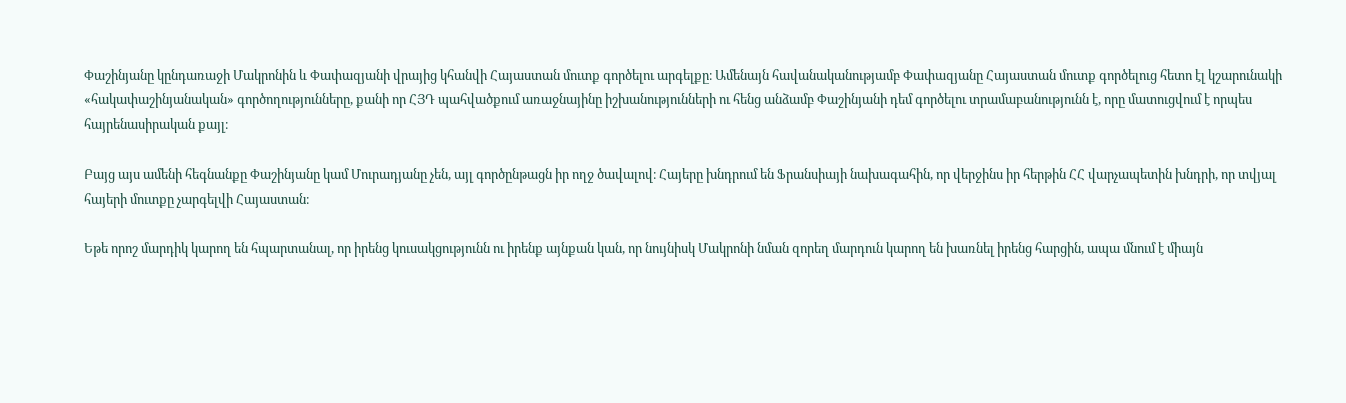Փաշինյանը կընդառաջի Մակրոնին և Փափազյանի վրայից կհանվի Հայաստան մուտք գործելու արգելքը։ Ամենայն հավանականությամբ Փափազյանը Հայաստան մուտք գործելուց հետո էլ կշարունակի «հակափաշինյանական» գործողությունները, քանի որ ՀՅԴ պահվածքում առաջնայինը իշխանությունների ու հենց անձամբ Փաշինյանի դեմ գործելու տրամաբանությունն է, որը մատուցվում է որպես հայրենասիրական քայլ։

Բայց այս ամենի հեգնանքը Փաշինյանը կամ Մուրադյանը չեն, այլ գործընթացն իր ողջ ծավալով։ Հայերը խնդրում են Ֆրանսիայի նախագահին, որ վերջինս իր հերթին ՀՀ վարչապետին խնդրի, որ տվյալ հայերի մուտքը չարգելվի Հայաստան։

Եթե որոշ մարդիկ կարող են հպարտանալ, որ իրենց կուսակցությունն ու իրենք այնքան կան, որ նույնիսկ Մակրոնի նման զորեղ մարդուն կարող են խառնել իրենց հարցին, ապա մնում է միայն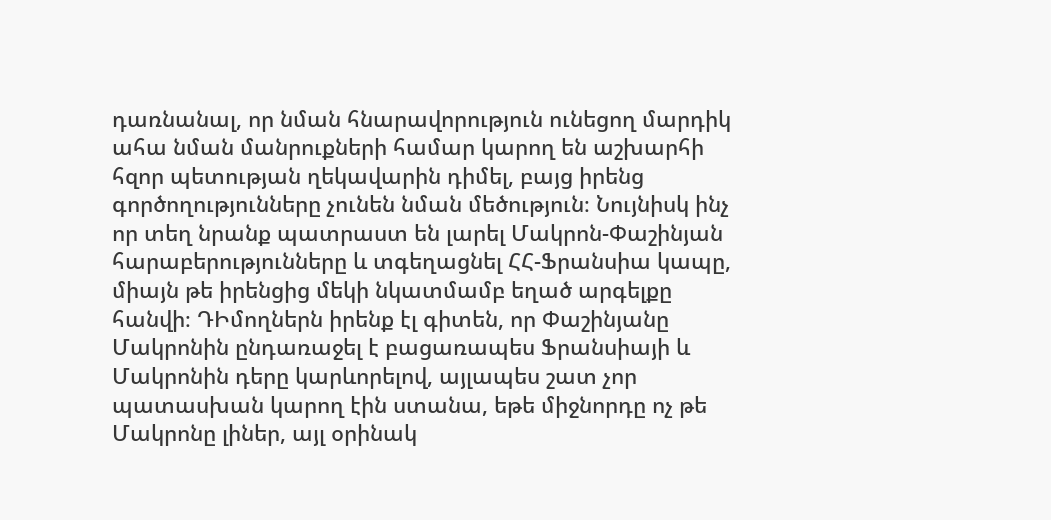դառնանալ, որ նման հնարավորություն ունեցող մարդիկ ահա նման մանրուքների համար կարող են աշխարհի հզոր պետության ղեկավարին դիմել, բայց իրենց գործողությունները չունեն նման մեծություն։ Նույնիսկ ինչ որ տեղ նրանք պատրաստ են լարել Մակրոն-Փաշինյան հարաբերությունները և տգեղացնել ՀՀ-Ֆրանսիա կապը, միայն թե իրենցից մեկի նկատմամբ եղած արգելքը հանվի։ ԴԻմողներն իրենք էլ գիտեն, որ Փաշինյանը Մակրոնին ընդառաջել է բացառապես Ֆրանսիայի և Մակրոնին դերը կարևորելով, այլապես շատ չոր պատասխան կարող էին ստանա, եթե միջնորդը ոչ թե Մակրոնը լիներ, այլ օրինակ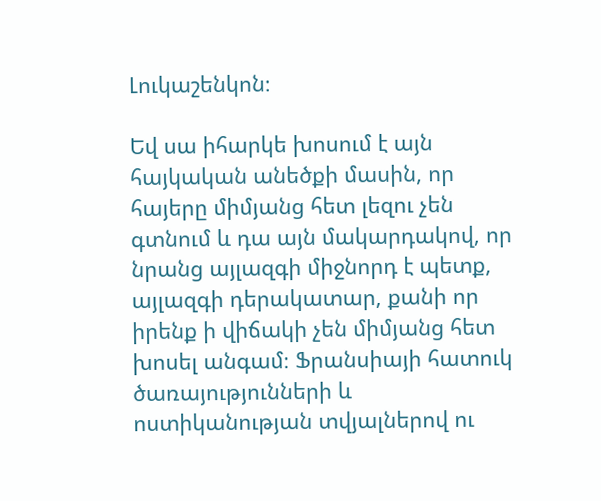Լուկաշենկոն։

Եվ սա իհարկե խոսում է այն հայկական անեծքի մասին, որ հայերը միմյանց հետ լեզու չեն գտնում և դա այն մակարդակով, որ նրանց այլազգի միջնորդ է պետք, այլազգի դերակատար, քանի որ իրենք ի վիճակի չեն միմյանց հետ խոսել անգամ։ Ֆրանսիայի հատուկ ծառայությունների և ոստիկանության տվյալներով ու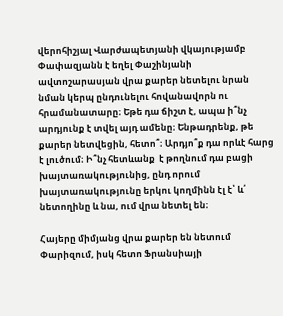վերոհիշյալ Վարժապետյանի վկայությամբ Փափազյանն է եղել Փաշինյանի ավտոշարասյան վրա քարեր նետելու նրան նման կերպ ընդունելու հովանավորն ու հրամանատարը։ Եթե դա ճիշտ է, ապա ի՞նչ արդյունք է տվել այդ ամենը։ Ենթադրենք, թե քարեր նետվեցին, հետո՞։ Արդյո՞ք դա որևէ հարց է լուծում։ Ի՞նչ հետևանք  է թողնում դա բացի խայտառակությունից, ընդ որում խայտառակությունը երկու կողմինն էլ է՝ և՛ նետողինը և նա, ում վրա նետել են։

Հայերը միմյանց վրա քարեր են նետում Փարիզում, իսկ հետո Ֆրանսիայի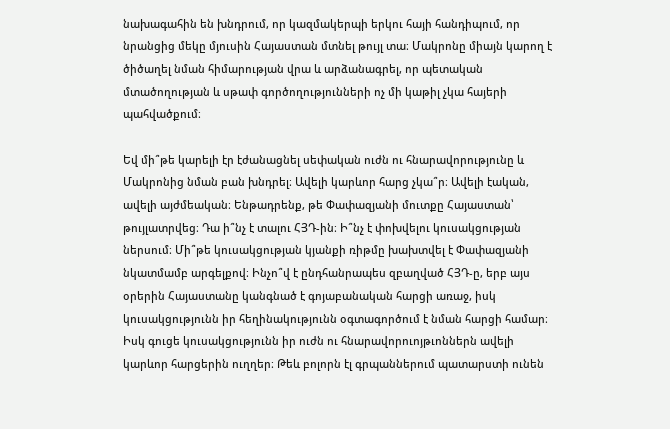նախագահին են խնդրում, որ կազմակերպի երկու հայի հանդիպում, որ նրանցից մեկը մյուսին Հայաստան մտնել թույլ տա։ Մակրոնը միայն կարող է ծիծաղել նման հիմարության վրա և արձանագրել, որ պետական մտածողության և սթափ գործողությունների ոչ մի կաթիլ չկա հայերի պահվածքում։

Եվ մի՞թե կարելի էր էժանացնել սեփական ուժն ու հնարավորությունը և Մակրոնից նման բան խնդրել։ Ավելի կարևոր հարց չկա՞ր։ Ավելի էական, ավելի այժմեական։ Ենթադրենք, թե Փափազյանի մուտքը Հայաստան՝ թույլատրվեց։ Դա ի՞նչ է տալու ՀՅԴ-ին։ Ի՞նչ է փոխվելու կուսակցության ներսում։ Մի՞թե կուսակցության կյանքի ռիթմը խախտվել է Փափազյանի նկատմամբ արգելքով։ Ինչո՞վ է ընդհանրապես զբաղված ՀՅԴ‑ը, երբ այս օրերին Հայաստանը կանգնած է գոյաբանական հարցի առաջ, իսկ կուսակցությունն իր հեղինակությունն օգտագործում է նման հարցի համար։ Իսկ գուցե կուսակցությունն իր ուժն ու հնարավորուոյթւոններն ավելի կարևոր հարցերին ուղղեր։ Թեև բոլորն էլ գրպաններում պատարստի ունեն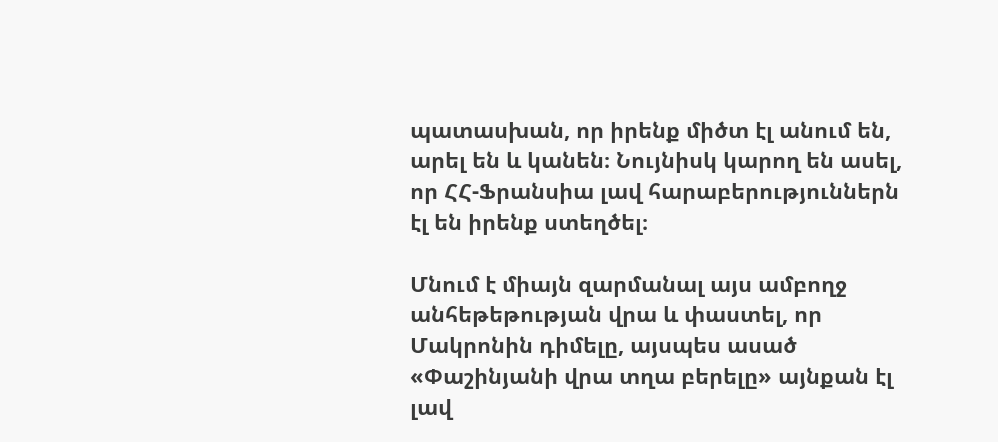պատասխան, որ իրենք միծտ էլ անում են, արել են և կանեն։ Նույնիսկ կարող են ասել, որ ՀՀ-Ֆրանսիա լավ հարաբերություններն էլ են իրենք ստեղծել։

Մնում է միայն զարմանալ այս ամբողջ անհեթեթության վրա և փաստել, որ Մակրոնին դիմելը, այսպես ասած «Փաշինյանի վրա տղա բերելը» այնքան էլ լավ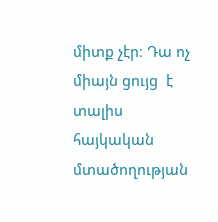միտք չէր։ Դա ոչ միայն ցույց  է տալիս հայկական մտածողության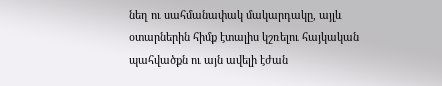նեղ ու սահմանափակ մակարդակը, այլև օտարներին հիմք էտալիս կշռելու հայկական պահվածքն ու այն ավելի էժան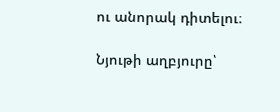ու անորակ դիտելու։

Նյութի աղբյուրը՝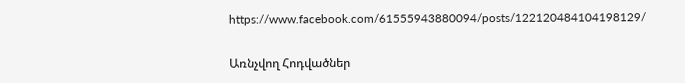https://www.facebook.com/61555943880094/posts/122120484104198129/

Առնչվող Հոդվածներ